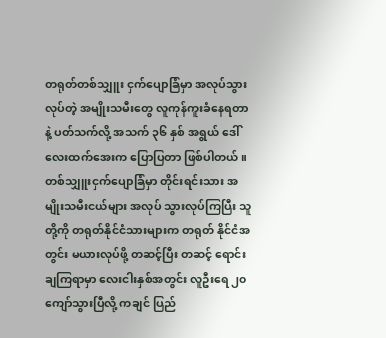တရုတ်တစ်သျှူး ငှက်ပျောခြံမှာ အလုပ်သွားလုပ်တဲ့ အမျိုးသမီးတွေ လူကုန်ကူးခံနေရတာနဲ့ ပတ်သက်လို့ အသက် ၃၆ နှစ် အရွယ် ဒေါ်လေးထက်အေးက ပြောပြတာ ဖြစ်ပါတယ်။
တစ်သျှူးငှက်ပျောခြံမှာ တိုင်းရင်းသား အမျိုးသမီးငယ်များ အလုပ် သွားလုပ်ကြပြီး သူတို့ကို တရုတ်နိုင်ငံသားများက တရုတ် နိုင်ငံအတွင်း မယားလုပ်ဖို့ တဆင့်ပြီး တဆင့် ရောင်းချကြရာမှာ လေးငါးနှစ်အတွင်း လူဦးရေ ၂၀ ကျော်သွားပြီလို့ ကချင် ပြည်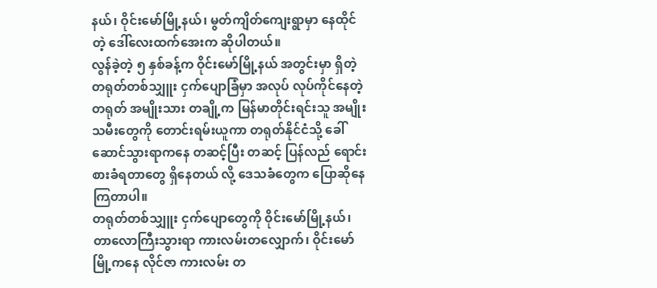နယ်၊ ဝိုင်းမော်မြို့နယ်၊ မွတ်ကျိတ်ကျေးရွာမှာ နေထိုင်တဲ့ ဒေါ်လေးထက်အေးက ဆိုပါတယ်။
လွန်ခဲ့တဲ့ ၅ နှစ်ခန့်က ဝိုင်းမော်မြို့နယ် အတွင်းမှာ ရှိတဲ့ တရုတ်တစ်သျှူး ငှက်ပျောခြံမှာ အလုပ် လုပ်ကိုင်နေတဲ့ တရုတ် အမျိုးသား တချို့က မြန်မာတိုင်းရင်းသူ အမျိုးသမီးတွေကို တောင်းရမ်းယူကာ တရုတ်နိုင်ငံသို့ ခေါ်ဆောင်သွားရာကနေ တဆင့်ပြီး တဆင့် ပြန်လည် ရောင်းစားခံရတာတွေ ရှိနေတယ် လို့ ဒေသခံတွေက ပြောဆိုနေကြတာပါ။
တရုတ်တစ်သျှူး ငှက်ပျောတွေကို ဝိုင်းမော်မြို့နယ်၊ တာလောကြီးသွားရာ ကားလမ်းတလျှောက်၊ ဝိုင်းမော်မြို့ကနေ လိုင်ဇာ ကားလမ်း တ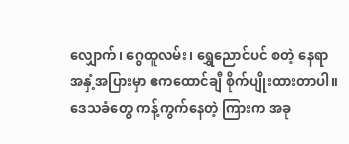လျှောက်၊ ဂွေထူလမ်း၊ ရွှေညောင်ပင် စတဲ့ နေရာအနှံ့အပြားမှာ ဧကထောင်ချီ စိုက်ပျိုးထားတာပါ။
ဒေသခံတွေ ကန့်ကွက်နေတဲ့ ကြားက အခု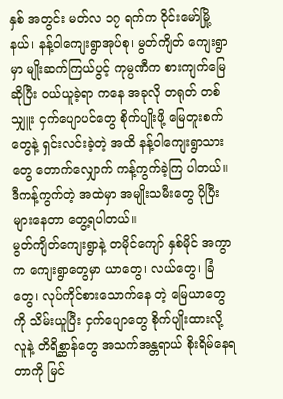နှစ် အတွင်း မတ်လ ၁၇ ရက်က ဝိုင်းမော်မြို့နယ်၊ နန့်ဝါကျေးရွာအုပ်စု၊ မွတ်ကျိတ် ကျေးရွာမှာ မျိုးဆက်ကြယ်ပွင့် ကုမ္ပဏီက စားကျက်မြေ ဆိုပြီး ဝယ်ယူခဲ့ရာ ကနေ အခုလို တရုတ် တစ်သျှူး ငှက်ပျောပင်တွေ စိုက်ပျိုးဖို့ မြေတူးစက်တွေနဲ့ ရှင်းလင်းခဲ့တဲ့ အထိ နန့်ဝါကျေးရွာသားတွေ တောက်လျှောက် ကန့်ကွက်ခဲ့ကြ ပါတယ်။ ဒီကန့်ကွက်တဲ့ အထဲမှာ အမျိုးသမီးတွေ ပိုပြီး များနေတာ တွေ့ရပါတယ်။
မွတ်ကျိတ်ကျေးရွာနဲ့ တမိုင်ကျော် နှစ်မိုင် အကွာက ကျေးရွာတွေမှာ ယာတွေ၊ လယ်တွေ၊ ခြံတွေ၊ လုပ်ကိုင်စားသောက်နေ တဲ့ မြေယာတွေကို သိမ်းယူပြီး ငှက်ပျောတွေ စိုက်ပျိုးထားလို့ လူနဲ့ တိရိစ္ဆာန်တွေ အသက်အန္တရာယ် စိုးရိမ်နေရတာကို မြင်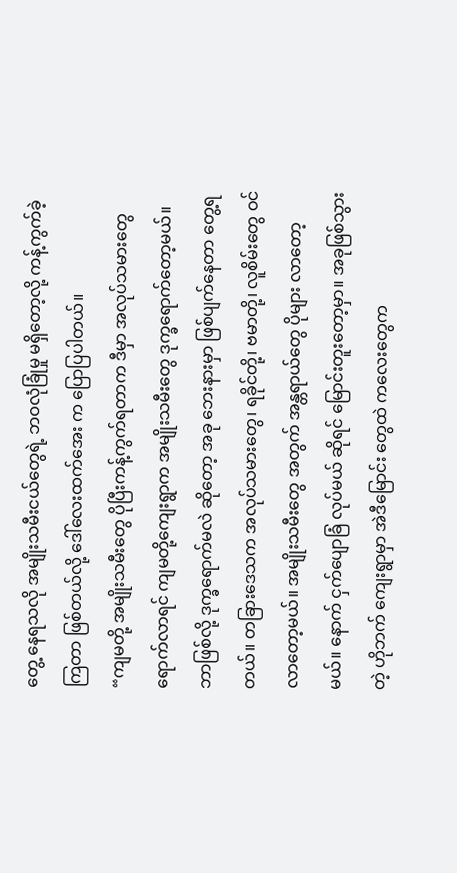တွေ့ နေရသလို အမျိုးသမီးငယ်တွေရဲ့ ဘဝလုံခြုံမှု မရှိတော့လို့ ကန့်ကွက်ခဲ့ကြတာ ဖြစ်တယ်လို့ ဒေါ်လေးထက်အေး က ပြောပြပါတယ်။
“ကျမတို့ အမျိုးသမီးတွေ ပိုပြီးကန့်ကွက်ရတာက ဒီမှာ အလုပ်သမားတွေ ရောက်လာရင် ကျမတို့ကျေးရွာက အမျိုးသမီးတွေ ဒုက္ခရောက်တော့မယ်။ ဘာဖြစ်လို့ ဒုက္ခရောက်မလဲ ဆိုတော့ အခု ဘေးနားမှာ ဖြစ်ပျက်နေတာ တွေ့ရတယ်။ တခြားဒေသက အလုပ်သမားတွေ၊ ရခိုင်တို့၊ ဗမာတို့၊ လူစိမ်းတွေ ဝင်လာတော့မယ်။ အမျိုးသမီးတွေ အတွက် အန္တရာယ်တွေ ပိုများ လာတော့မယ်။ နောက် ငှက်ပျောခြံ လုပ်မယ် ဆိုရင် မြောင်းတူးတော့မှာ။ အခုဖြစ်သွားတဲ့ ဟိုဘက် ကျေးရွာမှာ အဲဒီမြောင်း တွေထဲ ကလေးတွေက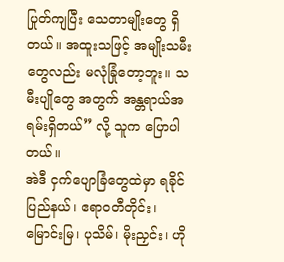ပြုတ်ကျပြီး သေတာမျိုးတွေ ရှိတယ်။ အထူးသဖြင့် အမျိုးသမီးတွေလည်း မလုံခြုံတော့ဘူး။ သမီးပျိုတွေ အတွက် အန္တရာယ်အရမ်းရှိတယ်” လို့ သူက ပြောပါတယ်။
အဲဒီ ငှက်ပျောခြံတွေထဲမှာ ရခိုင်ပြည်နယ်၊ ဧရာဝတီတိုင်း၊ မြောင်းမြ၊ ပုသိမ်၊ မိုးညှင်း၊ ဟို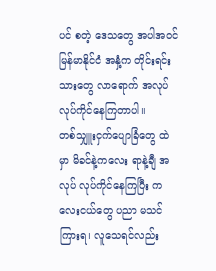ပင် စတဲ့ ဒေသတွေ အပါအဝင် မြန်မာနိုင်ငံ အနှံ့က တိုင်းရင်းသားတွေ လာရောက် အလုပ် လုပ်ကိုင်နေကြတာပါ။
တစ်သျှူးငှက်ပျောခြံတွေ ထဲမှာ မိခင်နဲ့ကလေး ရာနဲ့ချီ အလုပ် လုပ်ကိုင်နေကြပြီး ကလေးငယ်တွေ ပညာ မသင်ကြားရ၊ လူသေရင်လည်း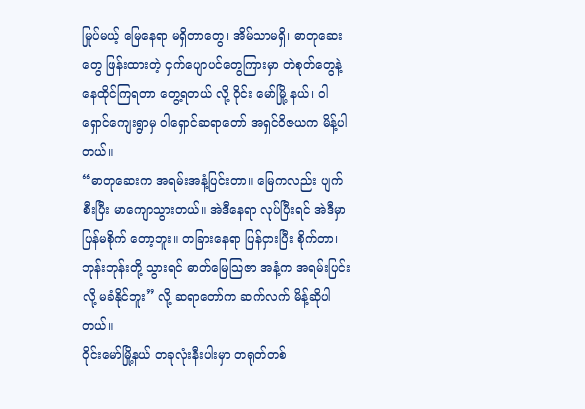မြုပ်မယ့် မြေနေရာ မရှိတာတွေ၊ အိမ်သာမရှိ၊ ဓာတုဆေးတွေ ဖြန်းထားတဲ့ ငှက်ပျောပင်တွေကြားမှာ တဲစုတ်တွေနဲ့ နေထိုင်ကြရတာ တွေ့ရတယ် လို့ ဝိုင်း မော်မြို့ နယ်၊ ဝါရှောင်ကျေးရွာမှ ဝါရှောင်ဆရာတော် အရှင်ဝိဇယက မိန့်ပါတယ်။
“ဓာတုဆေးက အရမ်းအနံ့ပြင်းတာ။ မြေကလည်း ပျက်စီးပြီး မာကျောသွားတယ်။ အဲဒီနေရာ လုပ်ပြီးရင် အဲဒီမှာ ပြန်မစိုက် တော့ဘူး။ တခြားနေရာ ပြန်ငှားပြီး စိုက်တာ၊ ဘုန်းဘုန်းတို့ သွားရင် ဓာတ်မြေသြဇာ အနံ့က အရမ်းပြင်းလို့ မခံနိုင်ဘူး” လို့ ဆရာတော်က ဆက်လက် မိန့်ဆိုပါတယ်။
ဝိုင်းမော်မြို့နယ် တခုလုံးနီးပါးမှာ တရုတ်တစ်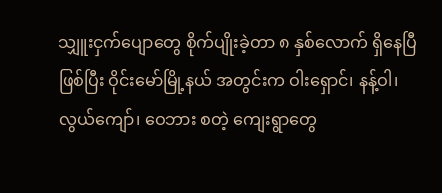သျှူးငှက်ပျောတွေ စိုက်ပျိုးခဲ့တာ ၈ နှစ်လောက် ရှိနေပြီ ဖြစ်ပြီး ဝိုင်းမော်မြို့နယ် အတွင်းက ဝါးရှောင်၊ နန့်ဝါ၊ လွယ်ကျော်၊ ဝေဘား စတဲ့ ကျေးရွာတွေ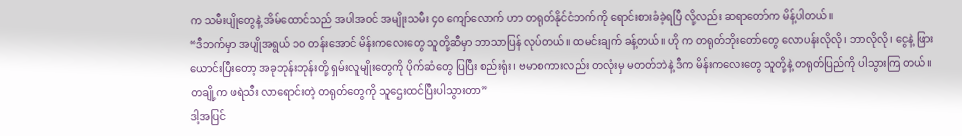က သမီးပျိုတွေနဲ့ အိမ်ထောင်သည် အပါအဝင် အမျိုးသမီး ၄၀ ကျော်လောက် ဟာ တရုတ်နိုင်ငံဘက်ကို ရောင်းစားခံခဲ့ရပြီ လို့လည်း ဆရာတော်က မိန့်ပါတယ်။
“ဒီဘက်မှာ အပျိုအရွယ် ၁၀ တန်းအောင် မိန်းကလေးတွေ သူတို့ဆီမှာ ဘာသာပြန် လုပ်တယ်။ ထမင်းချက် ခန့်တယ်။ ဟို က တရုတ်ဘိုးတော်တွေ လောပန်းလိုလို၊ ဘာလိုလို၊ ငွေနဲ့ ဖြားယောင်းပြီးတော့ အခုဘုန်းဘုန်းတို့ ရှမ်းလူမျိုးတွေကို ပိုက်ဆံတွေ ပြပြီး စည်းရုံး၊ ဗမာစကားလည်း တလုံးမှ မတတ်ဘဲနဲ့ ဒီက မိန်းကလေးတွေ သူတို့နဲ့ တရုတ်ပြည်ကို ပါသွားကြ တယ်။ တချို့က ဖရဲသီး လာရောင်းတဲ့ တရုတ်တွေကို သူဌေးထင်ပြီးပါသွားတာ”
ဒါ့အပြင်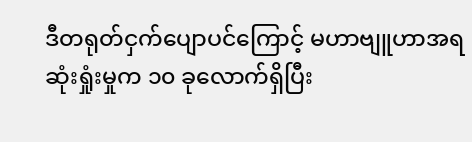ဒီတရုတ်ငှက်ပျောပင်ကြောင့် မဟာဗျူဟာအရ ဆုံးရှုံးမှုက ၁၀ ခုလောက်ရှိပြီး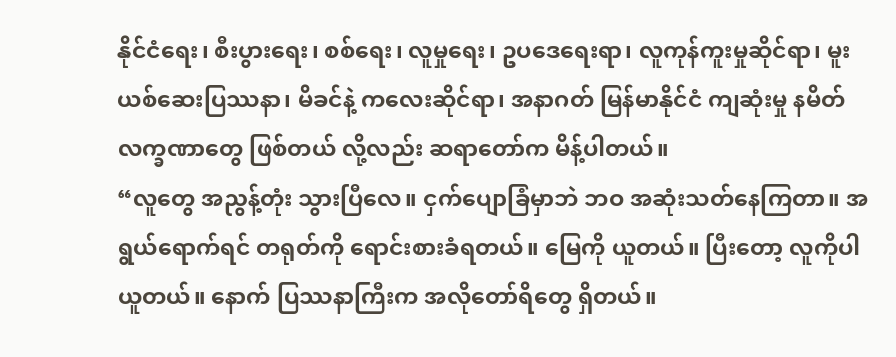နိုင်ငံရေး၊ စီးပွားရေး၊ စစ်ရေး၊ လူမှုရေး၊ ဥပဒေရေးရာ၊ လူကုန်ကူးမှုဆိုင်ရာ၊ မူးယစ်ဆေးပြဿနာ၊ မိခင်နဲ့ ကလေးဆိုင်ရာ၊ အနာဂတ် မြန်မာနိုင်ငံ ကျဆုံးမှု နမိတ် လက္ခဏာတွေ ဖြစ်တယ် လို့လည်း ဆရာတော်က မိန့်ပါတယ်။
“လူတွေ အညွန့်တုံး သွားပြီလေ။ ငှက်ပျောခြံမှာဘဲ ဘဝ အဆုံးသတ်နေကြတာ။ အရွယ်ရောက်ရင် တရုတ်ကို ရောင်းစားခံရတယ်။ မြေကို ယူတယ်။ ပြီးတော့ လူကိုပါ ယူတယ်။ နောက် ပြဿနာကြီးက အလိုတော်ရိတွေ ရှိတယ်။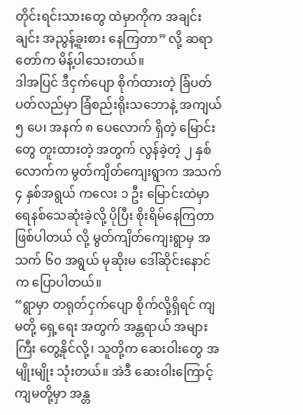တိုင်းရင်းသားတွေ ထဲမှာကိုက အချင်းချင်း အညွန့်ခူးစား နေကြတာ” လို့ ဆရာတော်က မိန့်ပါသေးတယ်။
ဒါအပြင် ဒီငှက်ပျော စိုက်ထားတဲ့ ခြံပတ်ပတ်လည်မှာ ခြံစည်းရိုးသဘောနဲ့ အကျယ် ၅ ပေ၊ အနက် ၈ ပေလောက် ရှိတဲ့ မြောင်းတွေ တူးထားတဲ့ အတွက် လွန်ခဲ့တဲ့ ၂ နှစ်လောက်က မွတ်ကျိတ်ကျေးရွာက အသက် ၄ နှစ်အရွယ် ကလေး ၁ ဦး မြောင်းထဲမှာ ရေနစ်သေဆုံးခဲ့လို့ ပိုပြီး စိုးရိမ်နေကြတာ ဖြစ်ပါတယ် လို့ မွတ်ကျိတ်ကျေးရွာမှ အသက် ၆၀ အရွယ် မုဆိုးမ ဒေါ်ဆိုင်းနောင်က ပြောပါတယ်။
“ရွာမှာ တရုတ်ငှက်ပျော စိုက်လို့ရှိရင် ကျမတို့ ရှေ့ရေး အတွက် အန္တရာယ် အများကြီး တွေ့နိုင်လို့၊ သူတို့က ဆေးဝါးတွေ အမျိုးမျိုး သုံးတယ်။ အဲဒီ ဆေးဝါးကြောင့် ကျမတို့မှာ အန္တ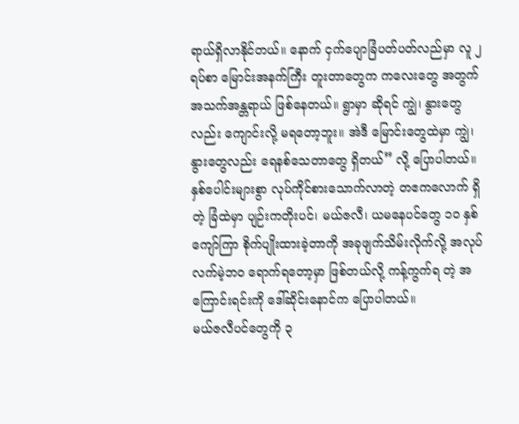ရာယ်ရှိလာနိုင်တယ်။ နောက် ငှက်ပျောခြံပတ်ပတ်လည်မှာ လူ ၂ ရပ်စာ မြောင်းအနက်ကြီး တူးတာတွေက ကလေးတွေ အတွက် အသက်အန္တရာယ် ဖြစ်နေတယ်။ ရွာမှာ ဆိုရင် ကျွဲ၊ နွားတွေလည်း ကျောင်းလို့ မရတော့ဘူး။ အဲဒီ မြောင်းတွေထဲမှာ ကျွဲ၊ နွားတွေလည်း ရေနစ်သေတာတွေ ရှိတယ်” လို့ ပြောပါတယ်။
နှစ်ပေါင်းများစွာ လုပ်ကိုင်စားသောက်လာတဲ့ တဧကလောက် ရှိတဲ့ ခြံထဲမှာ ပျဉ်းကတိုးပင်၊ မယ်ဇလီ၊ ယမနေပင်တွေ ၁၀ နှစ်ကျော်ကြာ စိုက်ပျိုးထားခဲ့တာကို အခုဖျက်သိမ်းလိုက်လို့ အလုပ်လက်မဲ့ဘဝ ရောက်ရတော့မှာ ဖြစ်တယ်လို့ ကန့်ကွက်ရ တဲ့ အကြောင်းရင်းကို ဒေါ်ဆိုင်းနောင်က ပြောပါတယ်။
မယ်ဇလီပင်တွေကို ၃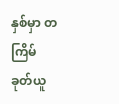နှစ်မှာ တကြိမ် ခုတ်ယူ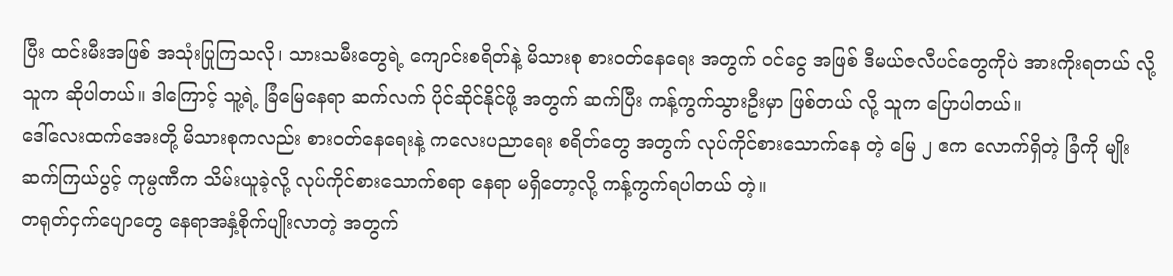ပြီး ထင်းမီးအဖြစ် အသုံးပြုကြသလို၊ သားသမီးတွေရဲ့ ကျောင်းစရိတ်နဲ့ မိသားစု စားဝတ်နေရေး အတွက် ဝင်ငွေ အဖြစ် ဒီမယ်ဇလီပင်တွေကိုပဲ အားကိုးရတယ် လို့ သူက ဆိုပါတယ်။ ဒါကြောင့် သူ့ရဲ့ ခြံမြေနေရာ ဆက်လက် ပိုင်ဆိုင်နိုင်ဖို့ အတွက် ဆက်ပြီး ကန့်ကွက်သွားဦးမှာ ဖြစ်တယ် လို့ သူက ပြောပါတယ်။
ဒေါ်လေးထက်အေးတို့ မိသားစုကလည်း စားဝတ်နေရေးနဲ့ ကလေးပညာရေး စရိတ်တွေ အတွက် လုပ်ကိုင်စားသောက်နေ တဲ့ မြေ ၂ ဧက လောက်ရှိတဲ့ ခြံကို မျိုးဆက်ကြယ်ပွင့် ကုမ္ပဏီက သိမ်းယူခဲ့လို့ လုပ်ကိုင်စားသောက်စရာ နေရာ မရှိတော့လို့ ကန့်ကွက်ရပါတယ် တဲ့။
တရုတ်ငှက်ပျောတွေ နေရာအနှံ့စိုက်ပျိုးလာတဲ့ အတွက်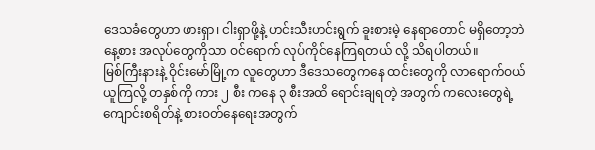ဒေသခံတွေဟာ ဖားရှာ၊ ငါးရှာဖို့နဲ့ ဟင်းသီးဟင်းရွက် ခူးစားမဲ့ နေရာတောင် မရှိတော့ဘဲ နေ့စား အလုပ်တွေကိုသာ ဝင်ရောက် လုပ်ကိုင်နေကြရတယ် လို့ သိရပါတယ်။
မြစ်ကြီးနားနဲ့ ဝိုင်းမော်မြို့က လူတွေဟာ ဒီဒေသတွေကနေ ထင်းတွေကို လာရောက်ဝယ်ယူကြလို့ တနှစ်ကို ကား ၂ စီး ကနေ ၃ စီးအထိ ရောင်းချရတဲ့ အတွက် ကလေးတွေရဲ့ ကျောင်းစရိတ်နဲ့ စားဝတ်နေရေးအတွက်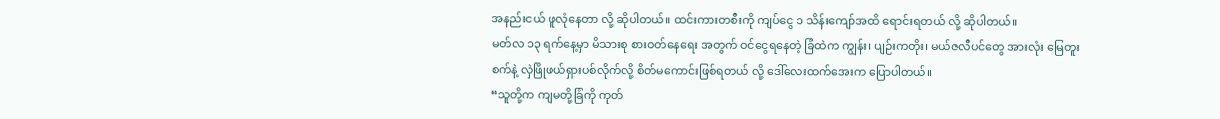အနည်းငယ် ဖူလုံနေတာ လို့ ဆိုပါတယ်။ ထင်းကားတစီးကို ကျပ်ငွေ ၁ သိန်းကျော်အထိ ရောင်းရတယ် လို့ ဆိုပါတယ်။
မတ်လ ၁၃ ရက်နေ့မှာ မိသားစု စားဝတ်နေရေး အတွက် ဝင်ငွေရနေတဲ့ ခြံထဲက ကျွန်း၊ ပျဉ်းကတိုး၊ မယ်ဇလီပင်တွေ အားလုံး မြေတူးစက်နဲ့ လှဲဖြိုဖယ်ရှားပစ်လိုက်လို့ စိတ်မကောင်းဖြစ်ရတယ် လို့ ဒေါ်လေးထက်အေးက ပြောပါတယ်။
“သူတို့က ကျမတို့ခြံကို ကုတ်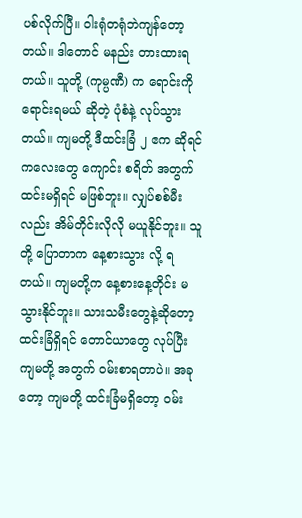ပစ်လိုက်ပြီ။ ဝါးရုံတရုံဘဲကျန်တော့တယ်။ ဒါတောင် မနည်း တားထားရတယ်။ သူတို့ (ကုမ္ပဏီ) က ရောင်းကို ရောင်းရမယ် ဆိုတဲ့ ပုံစံနဲ့ လုပ်သွားတယ်။ ကျမတို့ ဒီထင်းခြံ ၂ ဧက ဆိုရင် ကလေးတွေ ကျောင်း စရိတ် အတွက် ထင်းမရှိရင် မဖြစ်ဘူး။ လျှပ်စစ်မီးလည်း အိမ်တိုင်းလိုလို မယူနိုင်ဘူး။ သူတို့ ပြောတာက နေ့စားသွား လို့ ရတယ်။ ကျမတို့က နေ့စားနေ့တိုင်း မသွားနိုင်ဘူး။ သားသမီးတွေနဲ့ဆိုတော့ ထင်းခြံရှိရင် တောင်ယာတွေ လုပ်ပြီး ကျမတို့ အတွက် ဝမ်းစာရတာပဲ။ အခုတော့ ကျမတို့ ထင်းခြံမရှိတော့ ဝမ်း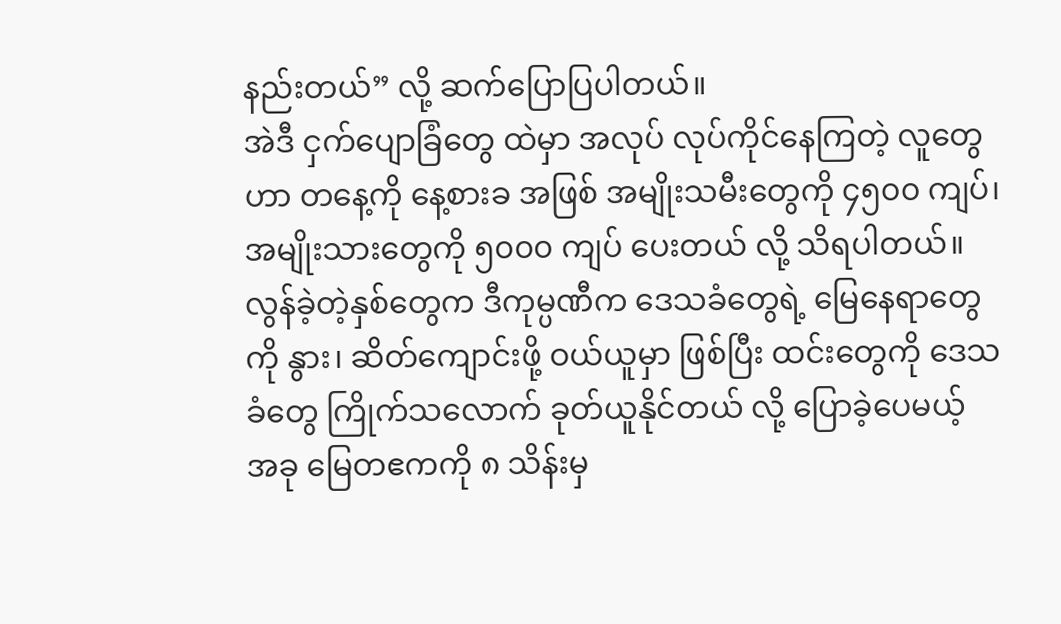နည်းတယ်” လို့ ဆက်ပြောပြပါတယ်။
အဲဒီ ငှက်ပျောခြံတွေ ထဲမှာ အလုပ် လုပ်ကိုင်နေကြတဲ့ လူတွေဟာ တနေ့ကို နေ့စားခ အဖြစ် အမျိုးသမီးတွေကို ၄၅၀၀ ကျပ်၊ အမျိုးသားတွေကို ၅၀၀၀ ကျပ် ပေးတယ် လို့ သိရပါတယ်။
လွန်ခဲ့တဲ့နှစ်တွေက ဒီကုမ္ပဏီက ဒေသခံတွေရဲ့ မြေနေရာတွေကို နွား၊ ဆိတ်ကျောင်းဖို့ ဝယ်ယူမှာ ဖြစ်ပြီး ထင်းတွေကို ဒေသခံတွေ ကြိုက်သလောက် ခုတ်ယူနိုင်တယ် လို့ ပြောခဲ့ပေမယ့် အခု မြေတဧကကို ၈ သိန်းမှ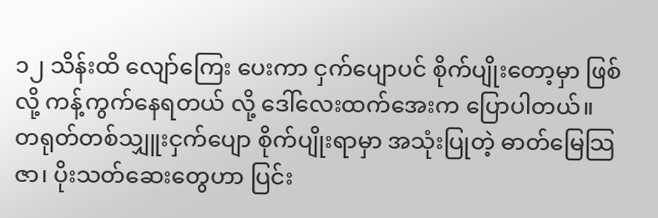၁၂ သိန်းထိ လျော်ကြေး ပေးကာ ငှက်ပျောပင် စိုက်ပျိုးတော့မှာ ဖြစ်လို့ ကန့်ကွက်နေရတယ် လို့ ဒေါ်လေးထက်အေးက ပြောပါတယ်။
တရုတ်တစ်သျှူးငှက်ပျော စိုက်ပျိုးရာမှာ အသုံးပြုတဲ့ ဓာတ်မြေသြဇာ၊ ပိုးသတ်ဆေးတွေဟာ ပြင်း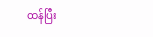ထန်ပြီး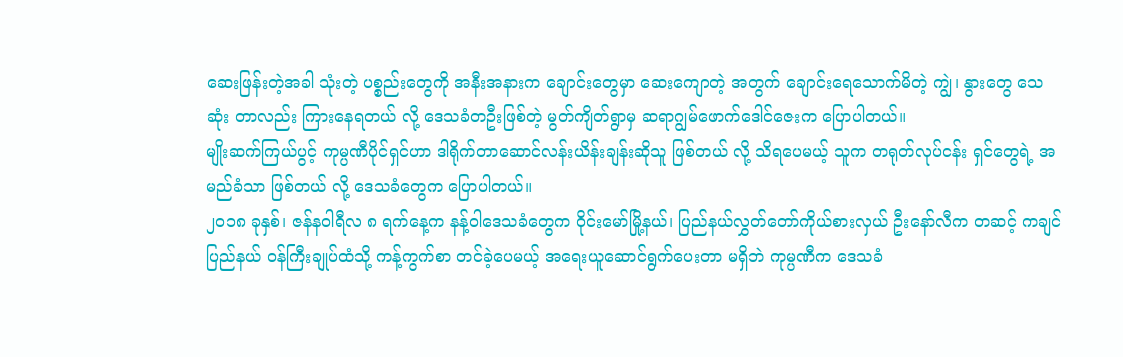ဆေးဖြန်းတဲ့အခါ သုံးတဲ့ ပစ္စည်းတွေကို အနီးအနားက ချောင်းတွေမှာ ဆေးကျောတဲ့ အတွက် ချောင်းရေသောက်မိတဲ့ ကျွဲ၊ နွားတွေ သေဆုံး တာလည်း ကြားနေရတယ် လို့ ဒေသခံတဦးဖြစ်တဲ့ မွတ်ကျိတ်ရွာမှ ဆရာဂျွမ်ဖောက်ဒေါင်ဇေးက ပြောပါတယ်။
မျိုးဆက်ကြယ်ပွင့် ကုမ္ပဏီပိုင်ရှင်ဟာ ဒါရိုက်တာဆောင်လန်းယိန်းချန်းဆိုသူ ဖြစ်တယ် လို့ သိရပေမယ့် သူက တရုတ်လုပ်ငန်း ရှင်တွေရဲ့ အမည်ခံသာ ဖြစ်တယ် လို့ ဒေသခံတွေက ပြောပါတယ်။
၂၀၁၈ ခုနှစ်၊ ဇန်နဝါရီလ ၈ ရက်နေ့က နန့်ဝါဒေသခံတွေက ဝိုင်းမော်မြို့နယ်၊ ပြည်နယ်လွှတ်တော်ကိုယ်စားလှယ် ဦးနော်လီက တဆင့် ကချင်ပြည်နယ် ဝန်ကြီးချုပ်ထံသို့ ကန့်ကွက်စာ တင်ခဲ့ပေမယ့် အရေးယူဆောင်ရွက်ပေးတာ မရှိဘဲ ကုမ္ပဏီက ဒေသခံ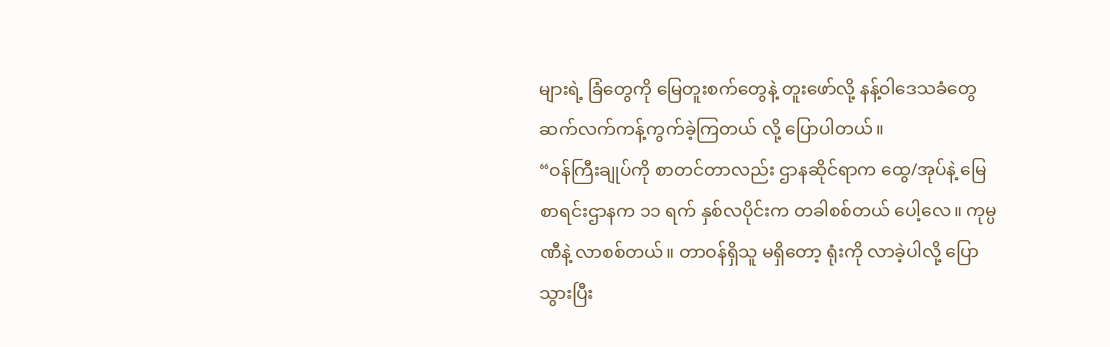များရဲ့ ခြံတွေကို မြေတူးစက်တွေနဲ့ တူးဖော်လို့ နန့်ဝါဒေသခံတွေ ဆက်လက်ကန့်ကွက်ခဲ့ကြတယ် လို့ ပြောပါတယ်။
“ဝန်ကြီးချုပ်ကို စာတင်တာလည်း ဌာနဆိုင်ရာက ထွေ/အုပ်နဲ့ မြေစာရင်းဌာနက ၁၁ ရက် နှစ်လပိုင်းက တခါစစ်တယ် ပေါ့လေ။ ကုမ္ပဏီနဲ့ လာစစ်တယ်။ တာဝန်ရှိသူ မရှိတော့ ရုံးကို လာခဲ့ပါလို့ ပြောသွားပြီး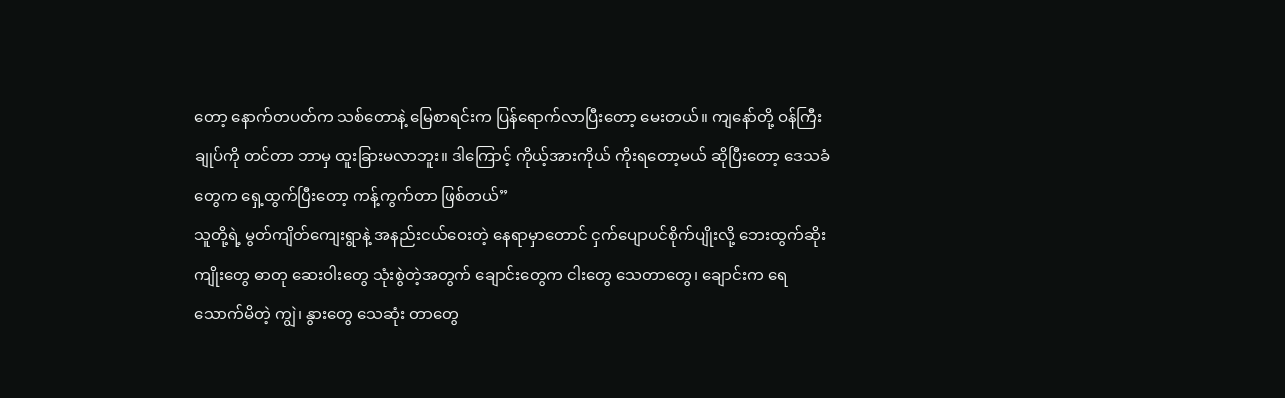တော့ နောက်တပတ်က သစ်တောနဲ့ မြေစာရင်းက ပြန်ရောက်လာပြီးတော့ မေးတယ်။ ကျနော်တို့ ဝန်ကြီးချုပ်ကို တင်တာ ဘာမှ ထူးခြားမလာဘူး။ ဒါကြောင့် ကိုယ့်အားကိုယ် ကိုးရတော့မယ် ဆိုပြီးတော့ ဒေသခံတွေက ရှေ့ထွက်ပြီးတော့ ကန့်ကွက်တာ ဖြစ်တယ်”
သူတို့ရဲ့ မွတ်ကျိတ်ကျေးရွာနဲ့ အနည်းငယ်ဝေးတဲ့ နေရာမှာတောင် ငှက်ပျောပင်စိုက်ပျိုးလို့ ဘေးထွက်ဆိုးကျိုးတွေ ဓာတု ဆေးဝါးတွေ သုံးစွဲတဲ့အတွက် ချောင်းတွေက ငါးတွေ သေတာတွေ၊ ချောင်းက ရေသောက်မိတဲ့ ကျွဲ၊ နွားတွေ သေဆုံး တာတွေ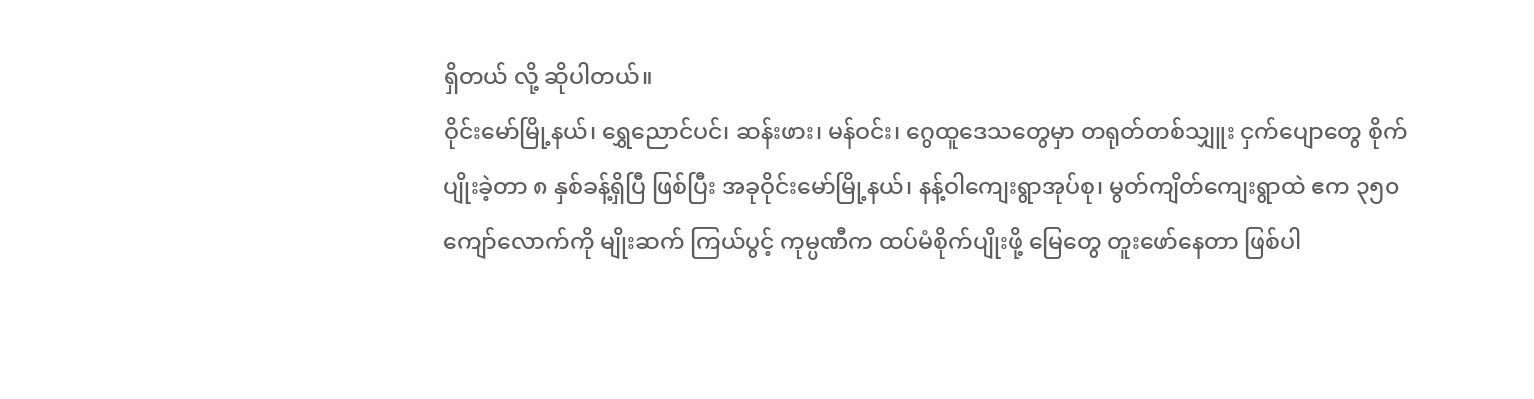ရှိတယ် လို့ ဆိုပါတယ်။
ဝိုင်းမော်မြို့နယ်၊ ရွှေညောင်ပင်၊ ဆန်းဖား၊ မန်ဝင်း၊ ဂွေထူဒေသတွေမှာ တရုတ်တစ်သျှူး ငှက်ပျောတွေ စိုက်ပျိုးခဲ့တာ ၈ နှစ်ခန့်ရှိပြီ ဖြစ်ပြီး အခုဝိုင်းမော်မြို့နယ်၊ နန့်ဝါကျေးရွာအုပ်စု၊ မွတ်ကျိတ်ကျေးရွာထဲ ဧက ၃၅၀ ကျော်လောက်ကို မျိုးဆက် ကြယ်ပွင့် ကုမ္ပဏီက ထပ်မံစိုက်ပျိုးဖို့ မြေတွေ တူးဖော်နေတာ ဖြစ်ပါ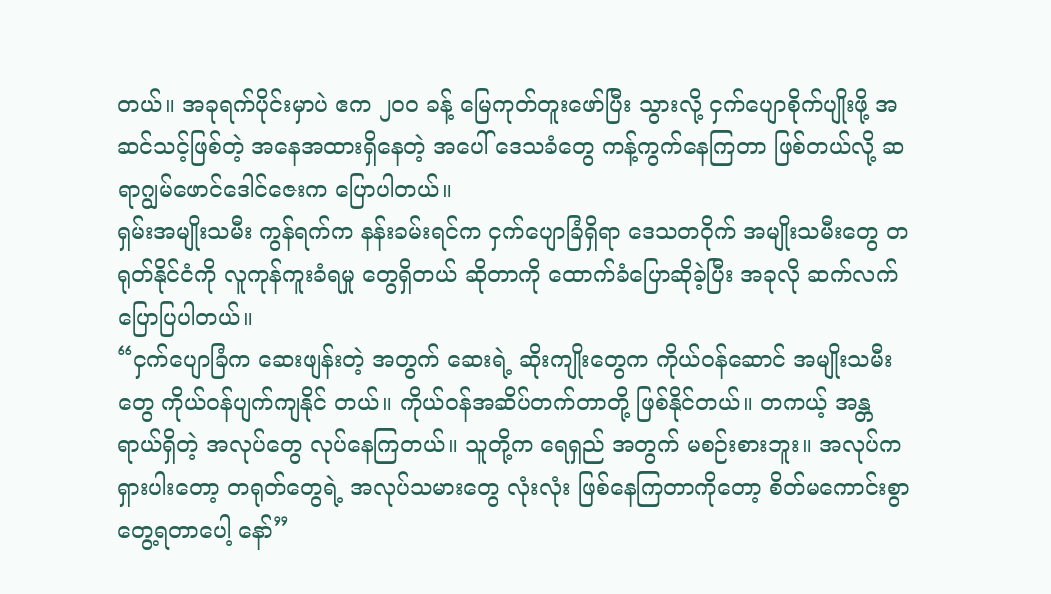တယ်။ အခုရက်ပိုင်းမှာပဲ ဧက ၂၀၀ ခန့် မြေကုတ်တူးဖော်ပြီး သွားလို့ ငှက်ပျောစိုက်ပျိုးဖို့ အဆင်သင့်ဖြစ်တဲ့ အနေအထားရှိနေတဲ့ အပေါ် ဒေသခံတွေ ကန့်ကွက်နေကြတာ ဖြစ်တယ်လို့ ဆရာဂျွမ်ဖောင်ဒေါင်ဇေးက ပြောပါတယ်။
ရှမ်းအမျိုးသမီး ကွန်ရက်က နန်းခမ်းရင်က ငှက်ပျောခြံရှိရာ ဒေသတဝိုက် အမျိုးသမီးတွေ တရုတ်နိုင်ငံကို လူကုန်ကူးခံရမှု တွေရှိတယ် ဆိုတာကို ထောက်ခံပြောဆိုခဲ့ပြီး အခုလို ဆက်လက်ပြောပြပါတယ်။
“ငှက်ပျောခြံက ဆေးဖျန်းတဲ့ အတွက် ဆေးရဲ့ ဆိုးကျိုးတွေက ကိုယ်ဝန်ဆောင် အမျိုးသမီးတွေ ကိုယ်ဝန်ပျက်ကျနိုင် တယ်။ ကိုယ်ဝန်အဆိပ်တက်တာတို့ ဖြစ်နိုင်တယ်။ တကယ့် အန္တရာယ်ရှိတဲ့ အလုပ်တွေ လုပ်နေကြတယ်။ သူတို့က ရေရှည် အတွက် မစဉ်းစားဘူး။ အလုပ်က ရှားပါးတော့ တရုတ်တွေရဲ့ အလုပ်သမားတွေ လုံးလုံး ဖြစ်နေကြတာကိုတော့ စိတ်မကောင်းစွာ တွေ့ရတာပေါ့ နော်”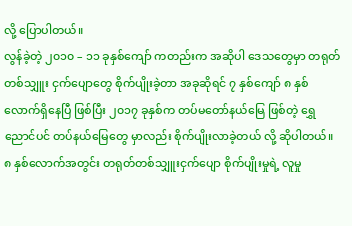လို့ ပြောပါတယ်။
လွန်ခဲ့တဲ့ ၂၀၁၀ – ၁၁ ခုနှစ်ကျော် ကတည်းက အဆိုပါ ဒေသတွေမှာ တရုတ်တစ်သျှူး ငှက်ပျောတွေ စိုက်ပျိုးခဲ့တာ အခုဆိုရင် ၇ နှစ်ကျော် ၈ နှစ်လောက်ရှိနေပြီ ဖြစ်ပြီး ၂၀၁၇ ခုနှစ်က တပ်မတော်နယ်မြေ ဖြစ်တဲ့ ရွှေညောင်ပင် တပ်နယ်မြေတွေ မှာလည်း စိုက်ပျိုးလာခဲ့တယ် လို့ ဆိုပါတယ်။ ၈ နှစ်လောက်အတွင်း တရုတ်တစ်သျှူးငှက်ပျော စိုက်ပျိုးမှုရဲ့ လူမှု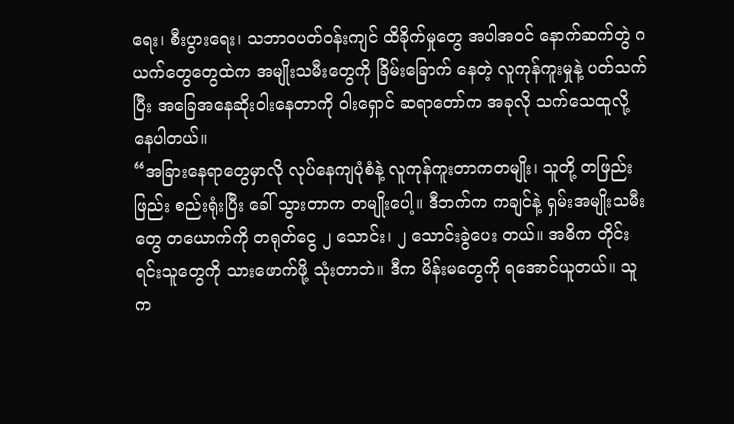ရေး၊ စီးပွားရေး၊ သဘာဝပတ်ဝန်းကျင် ထိခိုက်မှုတွေ အပါအဝင် နောက်ဆက်တွဲ ဂယက်တွေတွေထဲက အမျိုးသမီးတွေကို ခြိမ်းခြောက် နေတဲ့ လူကုန်ကူးမှုနဲ့ ပတ်သက်ပြီး အခြေအနေဆိုးဝါးနေတာကို ဝါးရှောင် ဆရာတော်က အခုလို သက်သေထူလို့ နေပါတယ်။
“အခြားနေရာတွေမှာလို လုပ်နေကျပုံစံနဲ့ လူကုန်ကူးတာကတမျိုး၊ သူတို့ တဖြည်းဖြည်း စည်းရုံးပြီး ခေါ် သွားတာက တမျိုးပေါ့။ ဒီဘက်က ကချင်နဲ့ ရှမ်းအမျိုးသမီးတွေ တယောက်ကို တရုတ်ငွေ ၂ သောင်း၊ ၂ သောင်းခွဲပေး တယ်။ အဓိက တိုင်းရင်းသူတွေကို သားဖောက်ဖို့ သုံးတာဘဲ။ ဒီက မိန်းမတွေကို ရအောင်ယူတယ်။ သူက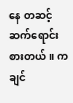နေ တဆင့် ဆက်ရောင်းစားတယ်။ ကချင်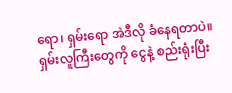ရော၊ ရှမ်းရော အဲဒီလို ခံနေရတာပဲ။ ရှမ်းလူကြီးတွေကို ငွေနဲ့ စည်းရုံးပြီး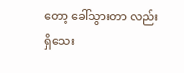တော့ ခေါ်သွားတာ လည်း ရှိသေး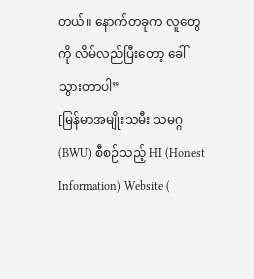တယ်။ နောက်တခုက လူတွေကို လိမ်လည်ပြီးတော့ ခေါ်သွားတာပါ”
[မြန်မာအမျိုးသမီး သမဂ္ဂ (BWU) စီစဉ်သည့် HI (Honest Information) Website (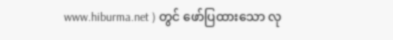www.hiburma.net ) တွင် ဖော်ပြထားသော လု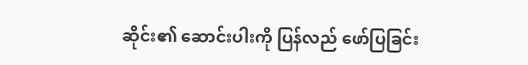ဆိုင်း၏ ဆောင်းပါးကို ပြန်လည် ဖော်ပြခြင်း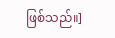ဖြစ်သည်။]